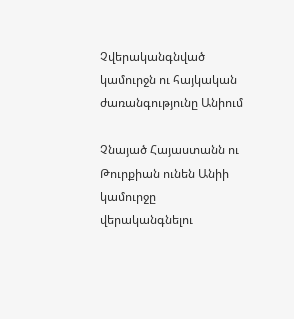Չվերականգնված կամուրջն ու հայկական ժառանգությունը Անիում

Չնայած Հայաստանն ու Թուրքիան ունեն Անիի կամուրջը վերականգնելու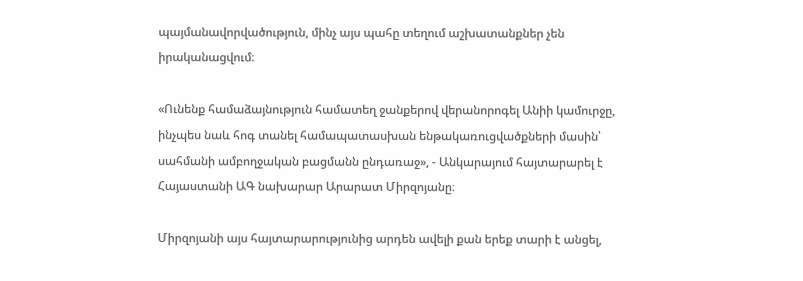պայմանավորվածություն, մինչ այս պահը տեղում աշխատանքներ չեն իրականացվում։

«Ունենք համաձայնություն համատեղ ջանքերով վերանորոգել Անիի կամուրջը, ինչպես նաև հոգ տանել համապատասխան ենթակառուցվածքների մասին՝ սահմանի ամբողջական բացմանն ընդառաջ», - Անկարայում հայտարարել է Հայաստանի ԱԳ նախարար Արարատ Միրզոյանը։

Միրզոյանի այս հայտարարությունից արդեն ավելի քան երեք տարի է անցել,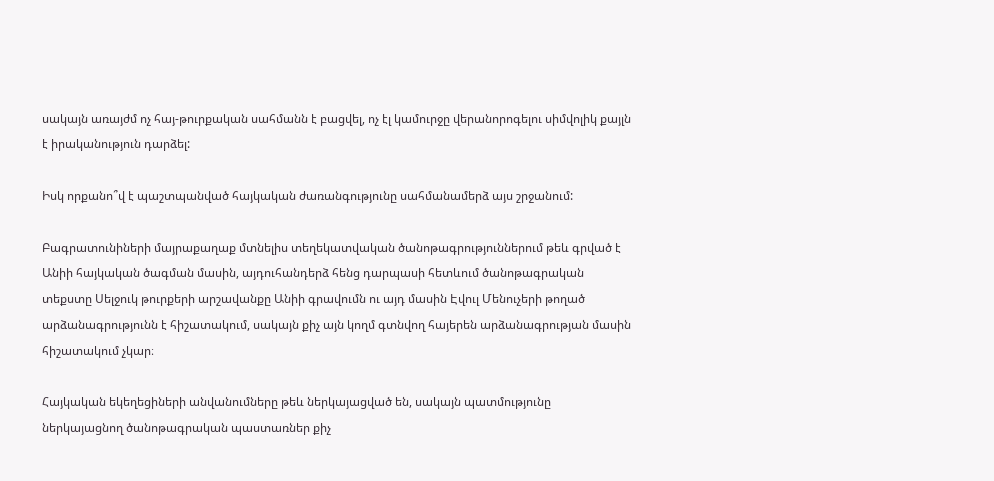սակայն առայժմ ոչ հայ-թուրքական սահմանն է բացվել, ոչ էլ կամուրջը վերանորոգելու սիմվոլիկ քայլն է իրականություն դարձել:

Իսկ որքանո՞վ է պաշտպանված հայկական ժառանգությունը սահմանամերձ այս շրջանում:

Բագրատունիների մայրաքաղաք մտնելիս տեղեկատվական ծանոթագրություններում թեև գրված է Անիի հայկական ծագման մասին, այդուհանդերձ հենց դարպասի հետևում ծանոթագրական տեքստը Սելջուկ թուրքերի արշավանքը Անիի գրավումն ու այդ մասին Էվուլ Մենուչերի թողած արձանագրությունն է հիշատակում, սակայն քիչ այն կողմ գտնվող հայերեն արձանագրության մասին հիշատակում չկար։

Հայկական եկեղեցիների անվանումները թեև ներկայացված են, սակայն պատմությունը ներկայացնող ծանոթագրական պաստառներ քիչ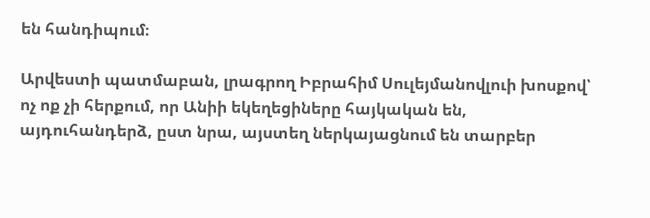են հանդիպում։

Արվեստի պատմաբան, լրագրող Իբրահիմ Սուլեյմանովլուի խոսքով՝ ոչ ոք չի հերքում, որ Անիի եկեղեցիները հայկական են, այդուհանդերձ, ըստ նրա, այստեղ ներկայացնում են տարբեր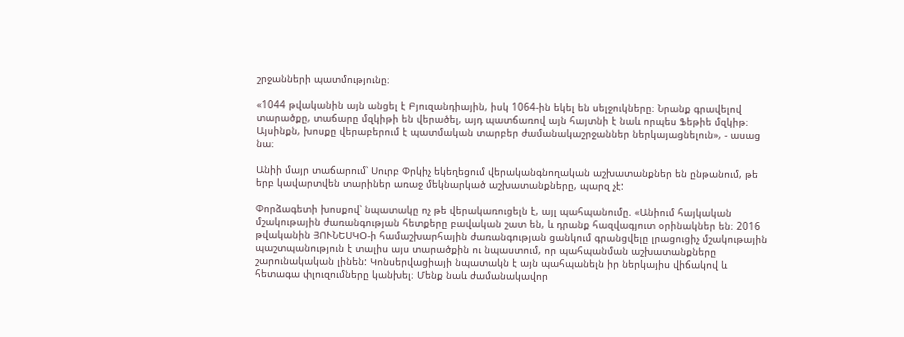շրջանների պատմությունը։

«1044 թվականին այն անցել է Բյուզանդիային, իսկ 1064-ին եկել են սելջուկները։ Նրանք գրավելով տարածքը, տաճարը մզկիթի են վերածել, այդ պատճառով այն հայտնի է նաև որպես Ֆեթիե մզկիթ։ Այսինքն, խոսքը վերաբերում է պատմական տարբեր ժամանակաշրջաններ ներկայացնելուն», - ասաց նա։

Անիի մայր տաճարում՝ Սուրբ Փրկիչ եկեղեցում վերականգնողական աշխատանքներ են ընթանում, թե երբ կավարտվեն տարիներ առաջ մեկնարկած աշխատանքները, պարզ չէ:

Փորձագետի խոսքով՝ նպատակը ոչ թե վերակառուցելն է, այլ պահպանումը. «Անիում հայկական մշակութային ժառանգության հետքերը բավական շատ են, և դրանք հազվագյուտ օրինակներ են։ 2016 թվականին ՅՈՒՆԵՍԿՕ-ի համաշխարհային ժառանգության ցանկում գրանցվելը լրացուցիչ մշակութային պաշտպանություն է տալիս այս տարածքին ու նպաստում, որ պահպանման աշխատանքները շարունակական լինեն: Կոնսերվացիայի նպատակն է այն պահպանելն իր ներկայիս վիճակով և հետագա փլուզումները կանխել։ Մենք նաև ժամանակավոր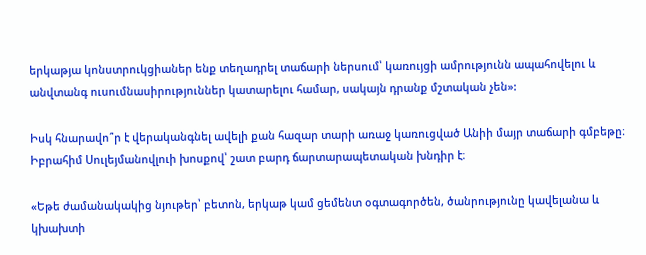երկաթյա կոնստրուկցիաներ ենք տեղադրել տաճարի ներսում՝ կառույցի ամրությունն ապահովելու և անվտանգ ուսումնասիրություններ կատարելու համար, սակայն դրանք մշտական չեն»:

Իսկ հնարավո՞ր է վերականգնել ավելի քան հազար տարի առաջ կառուցված Անիի մայր տաճարի գմբեթը։ Իբրահիմ Սուլեյմանովլուի խոսքով՝ շատ բարդ ճարտարապետական խնդիր է։

«Եթե ժամանակակից նյութեր՝ բետոն, երկաթ կամ ցեմենտ օգտագործեն, ծանրությունը կավելանա և կխախտի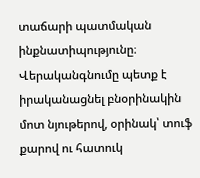տաճարի պատմական ինքնատիպությունը։ Վերականգնումը պետք է իրականացնել բնօրինակին մոտ նյութերով, օրինակ՝ տուֆ քարով ու հատուկ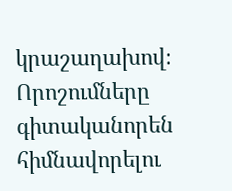կրաշաղախով։ Որոշումները գիտականորեն հիմնավորելու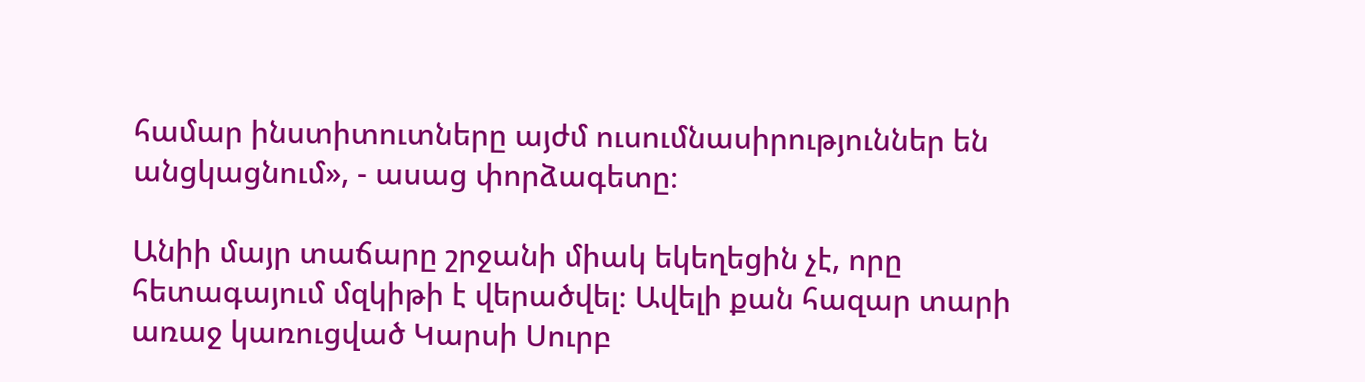համար ինստիտուտները այժմ ուսումնասիրություններ են անցկացնում», - ասաց փորձագետը։

Անիի մայր տաճարը շրջանի միակ եկեղեցին չէ, որը հետագայում մզկիթի է վերածվել։ Ավելի քան հազար տարի առաջ կառուցված Կարսի Սուրբ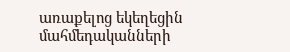առաքելոց եկեղեցին մահմեդականների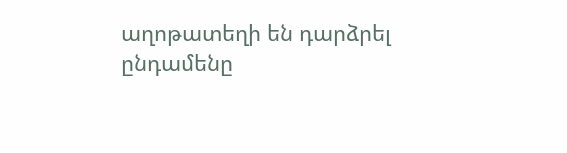աղոթատեղի են դարձրել ընդամենը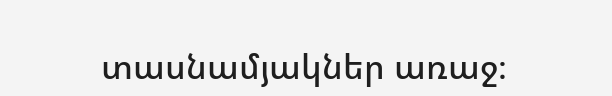տասնամյակներ առաջ։